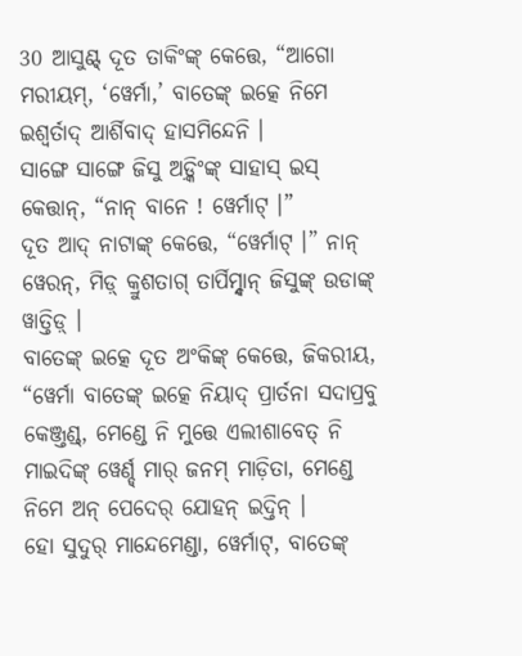30 ଆସୁଣ୍ଟ୍ ଦୂତ ତାକିଂଙ୍କ୍ କେତ୍ତେ, “ଆଗୋ ମରୀୟମ୍, ‘ୱେର୍ମା,’ ବାତେଙ୍କ୍ ଇତ୍କେ ନିମେ ଇଶ୍ୱର୍ତାଦ୍ ଆର୍ଶିବାଦ୍ ହାସମିନ୍ଦେନି ।
ସାଙ୍ଗେ ସାଙ୍ଗେ ଜିସୁ ଅଡ଼୍କିଂଙ୍କ୍ ସାହାସ୍ ଇସ୍ କେତ୍ତାନ୍, “ନାନ୍ ବାନେ ! ୱେର୍ମାଟ୍ ।”
ଦୂତ ଆଦ୍ ନାଟାଙ୍କ୍ କେତ୍ତେ, “ୱେର୍ମାଟ୍ ।” ନାନ୍ ୱେରନ୍, ମିଡ଼୍ କ୍ରୁଶତାଗ୍ ତାର୍ପିମ୍ନ୍ଦାନ୍ ଜିସୁଙ୍କ୍ ଉଡାଙ୍କ୍ ୱାତ୍ତିଡ଼୍ ।
ବାତେଙ୍କ୍ ଇତ୍କେ ଦୂତ ଅଂକିଙ୍କ୍ କେତ୍ତେ, ଜିକରୀୟ, “ୱେର୍ମା ବାତେଙ୍କ୍ ଇତ୍କେ ନିୟାଦ୍ ପ୍ରାର୍ତନା ସଦାପ୍ରବୁ କେଞ୍ଜ୍ତଣ୍ଡ୍, ମେଣ୍ଡେ ନି ମୁତ୍ତେ ଏଲୀଶାବେତ୍ ନି ମାଇଦିଙ୍କ୍ ୱେର୍ଣ୍ଡ୍ ମାର୍ ଜନମ୍ ମାଡ଼ିତା, ମେଣ୍ଡେ ନିମେ ଅନ୍ ପେଦେର୍ ଯୋହନ୍ ଇଦ୍ତିନ୍ ।
ହୋ ସୁଦୁର୍ ମାନ୍ଦେମେଣ୍ଡା, ୱେର୍ମାଟ୍, ବାତେଙ୍କ୍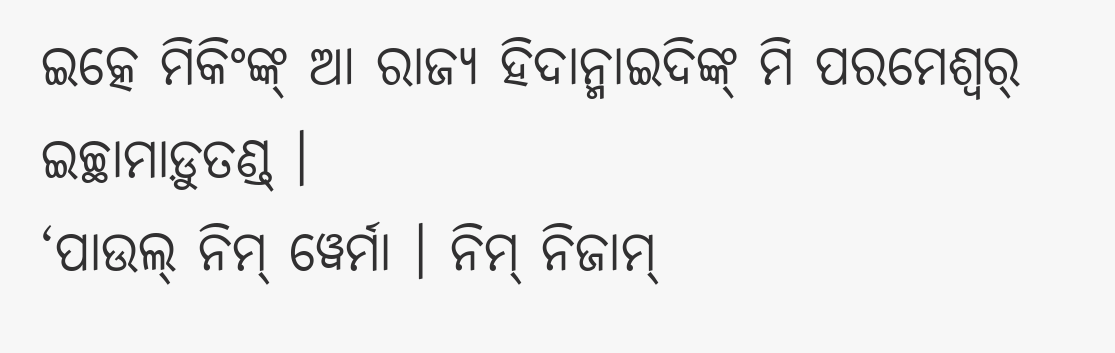ଇତ୍କେ ମିକିଂଙ୍କ୍ ଆ ରାଜ୍ୟ ହିଦାନ୍ମାଇଦିଙ୍କ୍ ମି ପରମେଶ୍ୱର୍ ଇଚ୍ଛାମାଡ଼ୁତଣ୍ଡ୍ ।
‘ପାଉଲ୍ ନିମ୍ ୱେର୍ମା । ନିମ୍ ନିଜାମ୍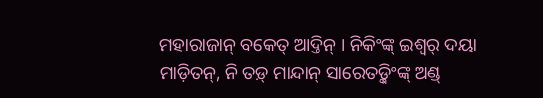ମହାରାଜାନ୍ ବକେତ୍ ଆଦ୍ତିନ୍ । ନିକିଂଙ୍କ୍ ଇଶ୍ୱର୍ ଦୟା ମାଡ଼ିତନ୍, ନି ତଡ଼୍ ମାନ୍ଦାନ୍ ସାରେତଡ଼୍କିଂଙ୍କ୍ ଅଣ୍ଡ୍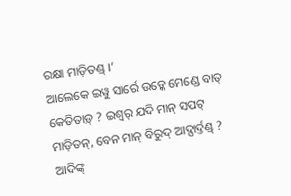ରକ୍ଷା ମାଡ଼ିତଣ୍ଡ୍ ।’
ଆଲେକେ ଇୱୁ ସାର୍ରେ ଉଡ଼୍କେ ମେଣ୍ଡେ ବାତ୍ କେତିତାଡ଼୍ ? ଇଶ୍ୱର୍ ଯଦି ମାନ୍ ସପଟ୍ ମାଡ଼ିତନ୍, ବେନ ମାନ୍ ବିରୁଦ୍ ଆଦ୍ପାର୍ଦ୍ତଣ୍ଡ୍ ?
ଆଦିଙ୍କ୍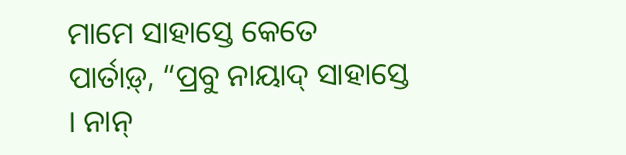ମାମେ ସାହାସ୍ତେ କେତେ ପାର୍ତାଡ଼୍, “ପ୍ରବୁ ନାୟାଦ୍ ସାହାସ୍ତେ । ନାନ୍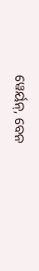ୱେର୍ୟନ୍, ବେନ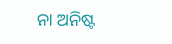ନା ଅନିଷ୍ଟ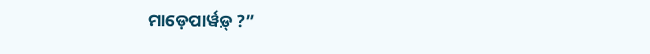ମାଡ଼େପାର୍ୱଡ଼୍ ?”